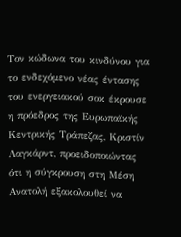Τον κώδωνα του κινδύνου για το ενδεχόμενο νέας έντασης του ενεργειακού σοκ έκρουσε η πρόεδρος της Ευρωπαϊκής Κεντρικής Τράπεζας, Κριστίν Λαγκάρντ, προειδοποιώντας ότι η σύγκρουση στη Μέση Ανατολή εξακολουθεί να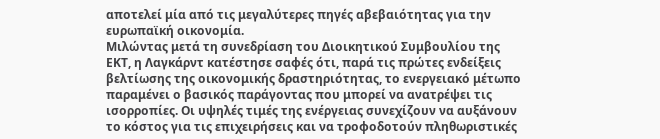αποτελεί μία από τις μεγαλύτερες πηγές αβεβαιότητας για την ευρωπαϊκή οικονομία.
Μιλώντας μετά τη συνεδρίαση του Διοικητικού Συμβουλίου της ΕΚΤ, η Λαγκάρντ κατέστησε σαφές ότι, παρά τις πρώτες ενδείξεις βελτίωσης της οικονομικής δραστηριότητας, το ενεργειακό μέτωπο παραμένει ο βασικός παράγοντας που μπορεί να ανατρέψει τις ισορροπίες. Οι υψηλές τιμές της ενέργειας συνεχίζουν να αυξάνουν το κόστος για τις επιχειρήσεις και να τροφοδοτούν πληθωριστικές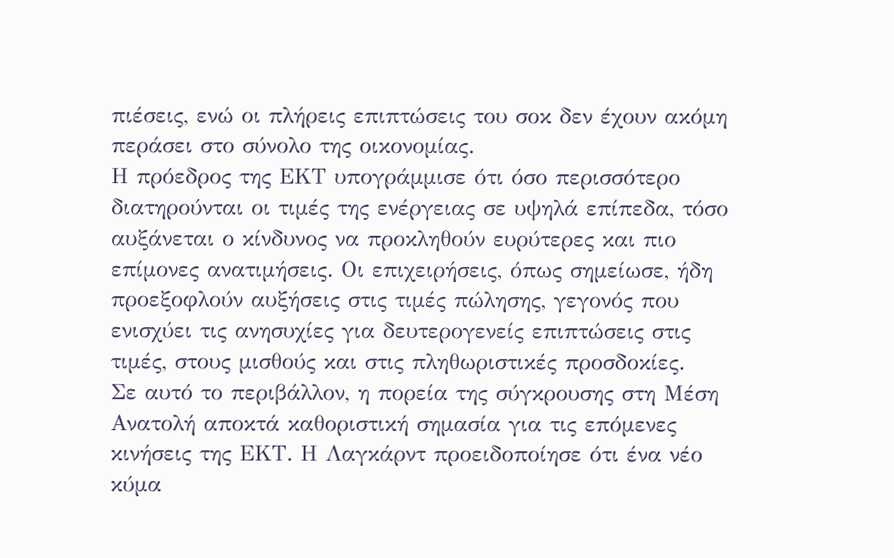πιέσεις, ενώ οι πλήρεις επιπτώσεις του σοκ δεν έχουν ακόμη περάσει στο σύνολο της οικονομίας.
Η πρόεδρος της ΕΚΤ υπογράμμισε ότι όσο περισσότερο διατηρούνται οι τιμές της ενέργειας σε υψηλά επίπεδα, τόσο αυξάνεται ο κίνδυνος να προκληθούν ευρύτερες και πιο επίμονες ανατιμήσεις. Οι επιχειρήσεις, όπως σημείωσε, ήδη προεξοφλούν αυξήσεις στις τιμές πώλησης, γεγονός που ενισχύει τις ανησυχίες για δευτερογενείς επιπτώσεις στις τιμές, στους μισθούς και στις πληθωριστικές προσδοκίες.
Σε αυτό το περιβάλλον, η πορεία της σύγκρουσης στη Μέση Ανατολή αποκτά καθοριστική σημασία για τις επόμενες κινήσεις της ΕΚΤ. Η Λαγκάρντ προειδοποίησε ότι ένα νέο κύμα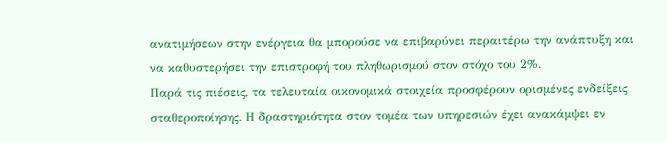ανατιμήσεων στην ενέργεια θα μπορούσε να επιβαρύνει περαιτέρω την ανάπτυξη και να καθυστερήσει την επιστροφή του πληθωρισμού στον στόχο του 2%.
Παρά τις πιέσεις, τα τελευταία οικονομικά στοιχεία προσφέρουν ορισμένες ενδείξεις σταθεροποίησης. Η δραστηριότητα στον τομέα των υπηρεσιών έχει ανακάμψει εν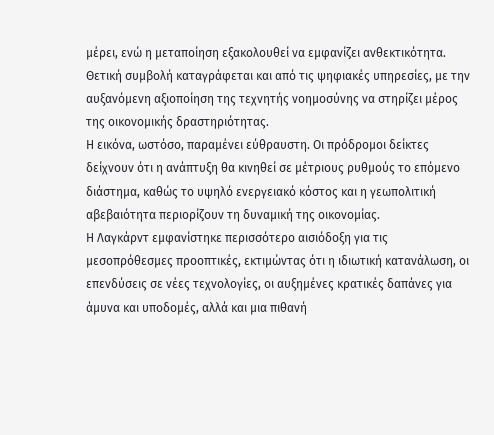μέρει, ενώ η μεταποίηση εξακολουθεί να εμφανίζει ανθεκτικότητα. Θετική συμβολή καταγράφεται και από τις ψηφιακές υπηρεσίες, με την αυξανόμενη αξιοποίηση της τεχνητής νοημοσύνης να στηρίζει μέρος της οικονομικής δραστηριότητας.
Η εικόνα, ωστόσο, παραμένει εύθραυστη. Οι πρόδρομοι δείκτες δείχνουν ότι η ανάπτυξη θα κινηθεί σε μέτριους ρυθμούς το επόμενο διάστημα, καθώς το υψηλό ενεργειακό κόστος και η γεωπολιτική αβεβαιότητα περιορίζουν τη δυναμική της οικονομίας.
Η Λαγκάρντ εμφανίστηκε περισσότερο αισιόδοξη για τις μεσοπρόθεσμες προοπτικές, εκτιμώντας ότι η ιδιωτική κατανάλωση, οι επενδύσεις σε νέες τεχνολογίες, οι αυξημένες κρατικές δαπάνες για άμυνα και υποδομές, αλλά και μια πιθανή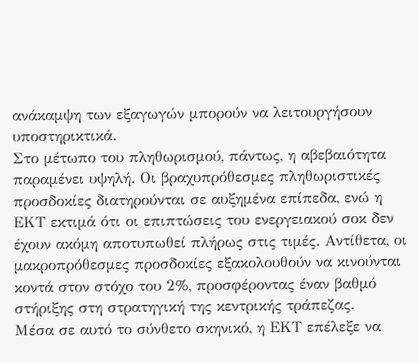ανάκαμψη των εξαγωγών μπορούν να λειτουργήσουν υποστηρικτικά.
Στο μέτωπο του πληθωρισμού, πάντως, η αβεβαιότητα παραμένει υψηλή. Οι βραχυπρόθεσμες πληθωριστικές προσδοκίες διατηρούνται σε αυξημένα επίπεδα, ενώ η ΕΚΤ εκτιμά ότι οι επιπτώσεις του ενεργειακού σοκ δεν έχουν ακόμη αποτυπωθεί πλήρως στις τιμές. Αντίθετα, οι μακροπρόθεσμες προσδοκίες εξακολουθούν να κινούνται κοντά στον στόχο του 2%, προσφέροντας έναν βαθμό στήριξης στη στρατηγική της κεντρικής τράπεζας.
Μέσα σε αυτό το σύνθετο σκηνικό, η ΕΚΤ επέλεξε να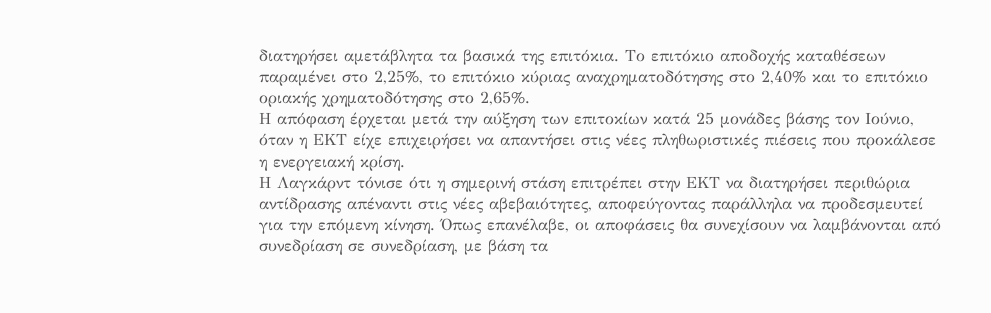διατηρήσει αμετάβλητα τα βασικά της επιτόκια. Το επιτόκιο αποδοχής καταθέσεων παραμένει στο 2,25%, το επιτόκιο κύριας αναχρηματοδότησης στο 2,40% και το επιτόκιο οριακής χρηματοδότησης στο 2,65%.
Η απόφαση έρχεται μετά την αύξηση των επιτοκίων κατά 25 μονάδες βάσης τον Ιούνιο, όταν η ΕΚΤ είχε επιχειρήσει να απαντήσει στις νέες πληθωριστικές πιέσεις που προκάλεσε η ενεργειακή κρίση.
Η Λαγκάρντ τόνισε ότι η σημερινή στάση επιτρέπει στην ΕΚΤ να διατηρήσει περιθώρια αντίδρασης απέναντι στις νέες αβεβαιότητες, αποφεύγοντας παράλληλα να προδεσμευτεί για την επόμενη κίνηση. Όπως επανέλαβε, οι αποφάσεις θα συνεχίσουν να λαμβάνονται από συνεδρίαση σε συνεδρίαση, με βάση τα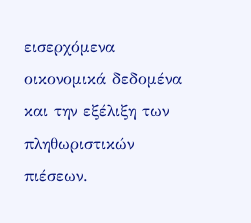εισερχόμενα οικονομικά δεδομένα και την εξέλιξη των πληθωριστικών πιέσεων.